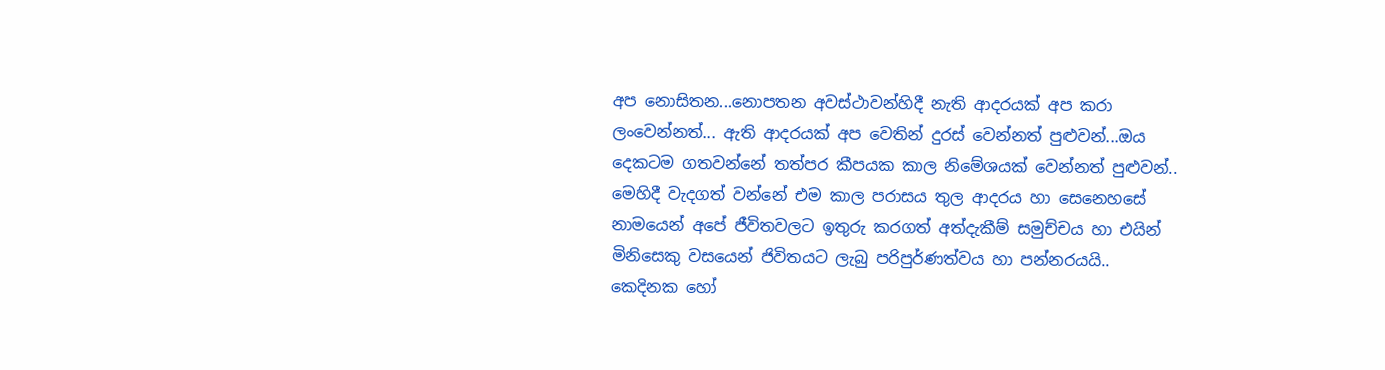අප නොසිතන...නොපතන අවස්ථාවන්හිදී නැති ආදරයක් අප කරා ලංවෙන්නත්... ඇති ආදරයක් අප වෙතින් දුරස් වෙන්නත් පුළුවන්...ඔය දෙකටම ගතවන්නේ තත්පර කීපයක කාල නිමේශයක් වෙන්නත් පුළුවන්..
මෙහිදී වැදගත් වන්නේ එම කාල පරාසය තුල ආදරය හා සෙනෙහසේ නාමයෙන් අපේ ජීවිතවලට ඉතුරු කරගත් අත්දැකීම් සමුච්චය හා එයින් මිනිසෙකු වසයෙන් ජිවිතයට ලැබු පරිපුර්ණත්වය හා පන්නරයයි..
කෙදිනක හෝ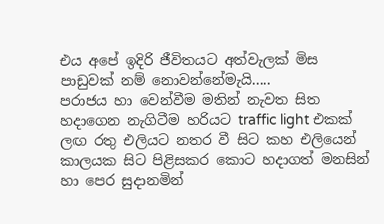එය අපේ ඉදිරි ජීවිතයට අත්වැලක් මිස පාඩුවක් නම් නොවන්නේමැයි.....
පරාජය හා වෙන්වීම මතින් නැවත සිත හදාගෙන නැගිටීම හරියට traffic light එකක් ලඟ රතු එලියට නතර වී සිට කහ එලියෙන් කාලයක සිට පිළිසකර කොට හදාගත් මනසින් හා පෙර සුදානමින්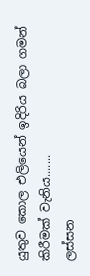යුතුව කොල එලියෙන් ඉදිරිය බලා ගමන් කිරීමක් වැනිය.......
ලස්සන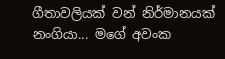ගීතාවලියක් වන් නිර්මානයක් නංගියා... මගේ අවංක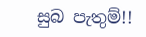සුබ පැතුම්!!